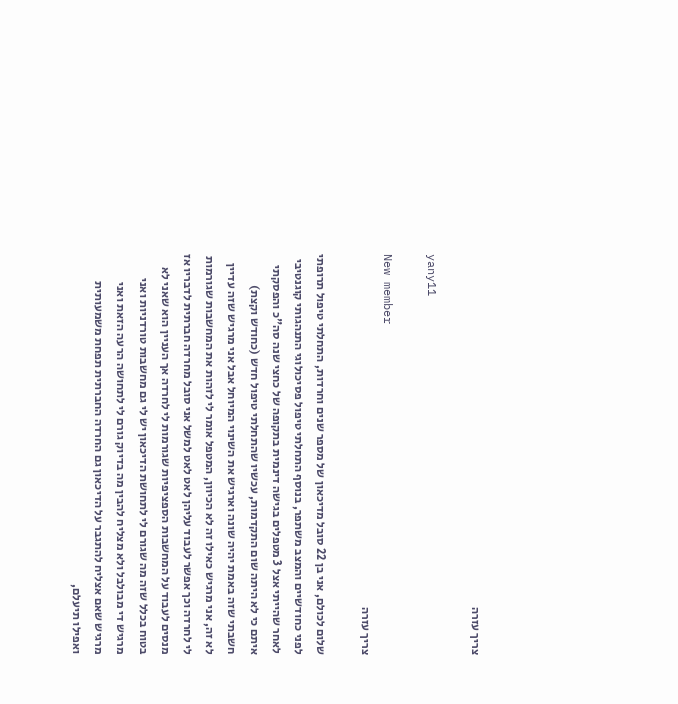צריך עזרה

yany11

New member
צריך עזרה

שלום לכולם, אני בן 22 סובל מדיכאון של מספר שנים וחרדות, התחלתי טיפול תרופתי לפני כחודשיים והמצב משתפר, בנוסף התחלתי טיפול פסיכולוגי התנהגותי קוגנטיבי לאחר שהייתי אצל 3 מטפלים בגישה דינמית בתקופה של כחצי שנה סה"כ והפסקתי איתם כי לא היתה שום התקדמות, עכשיו שהתחלתי טיפול חדש (כחודש וקצת) חשבתי שזה באמת יהיה שונה וארגיש את השינוי המיוחל אבל אני מרגיש שזה עדיין לא זה, אני מרגיש כאילו זה לא הכיוון, המטפל אומר לי לזהות את המחשבות שגורמות לי לחרדה וכך אפשר לעבוד עליהן לאט לאט למשל אני סובל מחרדה חברתית לדבריו אז מנסים לעבוד על המחשבות הספציפיות שגורמות לי לחרדה אך העניין הוא שאני לא בטוח בכלל שזה מה שגורם לי לתחושת הדיכאון יש לי גם מחשבות טורדניות ואני מרגיש די מבולבל ולא מצליח להבין מה בדיוק גורם לי לתחושה הרעה הזאת ואני מרגיש שאם אצליח להתגבר על הדיכאון גם החרדה החברתית תפחת משמעותית ואפילו תיעלם,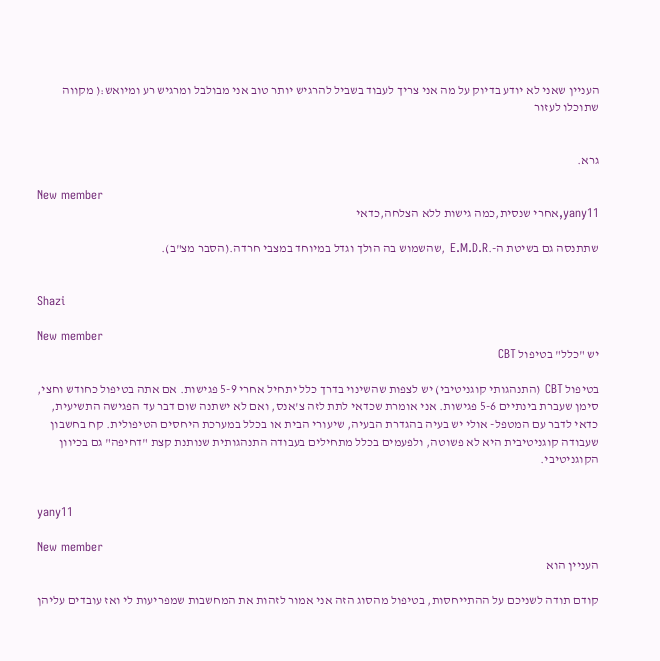העניין שאני לא יודע בדיוק על מה אני צריך לעבוד בשביל להרגיש יותר טוב אני מבולבל ומרגיש רע ומיואש:( מקווה שתוכלו לעזור


גרא.

New member
yany11,אחרי שנסית,כמה גישות ללא הצלחה,כדאי

שתתנסה גם בשיטת ה-.E.M.D.R ,שהשמוש בה הולך וגדל במיוחד במצבי חרדה.(הסבר מצ"ב).


Shazi

New member
יש "כלל" בטיפול CBT

בטיפול CBT (התנהגותי קוגניטיבי) יש לצפות שהשינוי בדרך כלל יתחיל אחרי 5-9 פגישות. אם אתה בטיפול כחודש וחצי, סימן שעברת בינתיים 5-6 פגישות. אני אומרת שכדאי לתת לזה צ'אנס, ואם לא ישתנה שום דבר עד הפגישה התשיעית, כדאי לדבר עם המטפל- אולי יש בעיה בהגדרת הבעיה, שיעורי הבית או בכלל במערכת היחסים הטיפולית. קח בחשבון שעבודה קוגניטיבית היא לא פשוטה, ולפעמים בכלל מתחילים בעבודה התנהגותית שנותנת קצת "דחיפה" גם בכיוון הקוגניטיבי.


yany11

New member
העניין הוא

קודם תודה לשניכם על ההתייחסות, בטיפול מהסוג הזה אני אמור לזהות את המחשבות שמפריעות לי ואז עובדים עליהן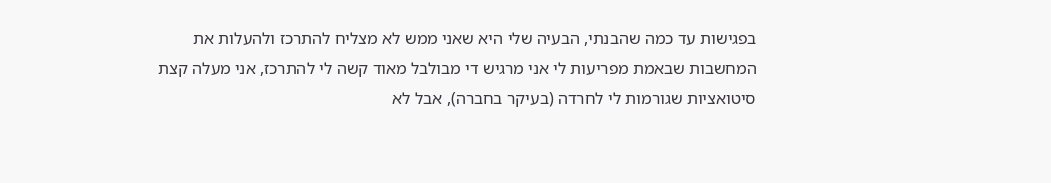בפגישות עד כמה שהבנתי, הבעיה שלי היא שאני ממש לא מצליח להתרכז ולהעלות את המחשבות שבאמת מפריעות לי אני מרגיש די מבולבל מאוד קשה לי להתרכז, אני מעלה קצת סיטואציות שגורמות לי לחרדה (בעיקר בחברה), אבל לא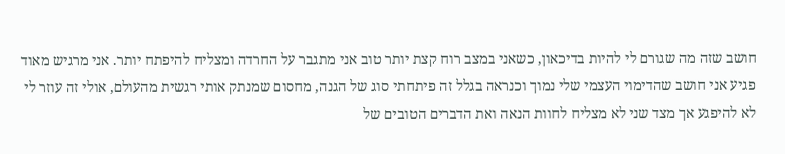חושב שזה מה שגורם לי להיות בדיכאון, כשאני במצב רוח קצת יותר טוב אני מתגבר על החרדה ומצליח להיפתח יותר. אני מרגיש מאוד פגיע אני חושב שהדימוי העצמי שלי נמוך וכנראה בגלל זה פיתחתי סוג של הגנה, מחסום שמנתק אותי רגשית מהעולם, אולי זה עוזר לי לא להיפגע אך מצד שני לא מצליח לחוות הנאה ואת הדברים הטובים של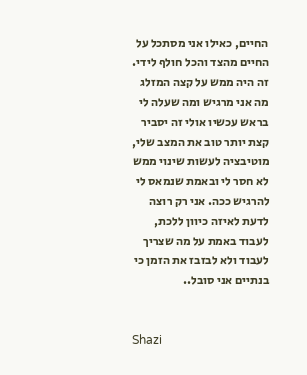החיים, כאילו אני מסתכל על החיים מהצד והכל חולף לידי. זה היה ממש על קצה המזלג מה אני מרגיש ומה שעלה לי בראש עכשיו אולי זה יסביר קצת יותר טוב את המצב שלי, מוטיבציה לעשות שינוי ממש לא חסר לי ובאמת שנמאס לי להרגיש ככה. אני רק רוצה לדעת לאיזה כיוון ללכת, לעבוד באמת על מה שצריך לעבוד ולא לבזבז את הזמן כי בנתיים אני סובל..


Shazi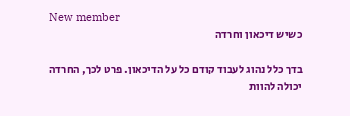New member
כשיש דיכאון וחרדה

בדך כלל נהוג לעבוד קודם כל על הדיכאון. פרט לכך, החרדה יכולה להוות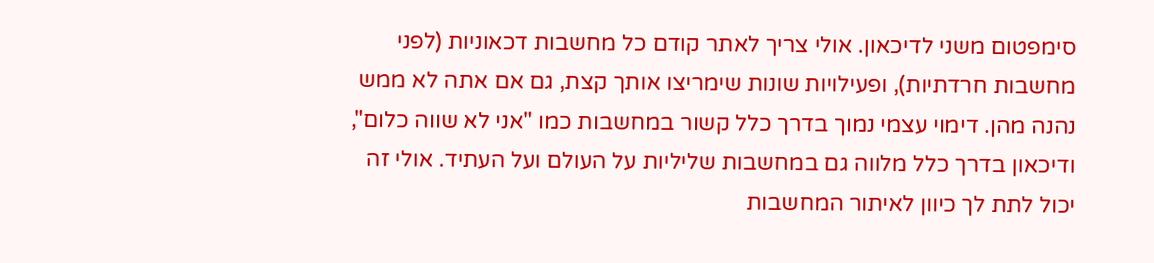סימפטום משני לדיכאון. אולי צריך לאתר קודם כל מחשבות דכאוניות (לפני מחשבות חרדתיות), ופעילויות שונות שימריצו אותך קצת, גם אם אתה לא ממש נהנה מהן. דימוי עצמי נמוך בדרך כלל קשור במחשבות כמו "אני לא שווה כלום", ודיכאון בדרך כלל מלווה גם במחשבות שליליות על העולם ועל העתיד. אולי זה יכול לתת לך כיוון לאיתור המחשבות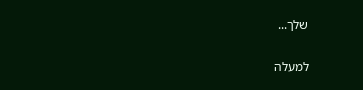שלך...

למעלה